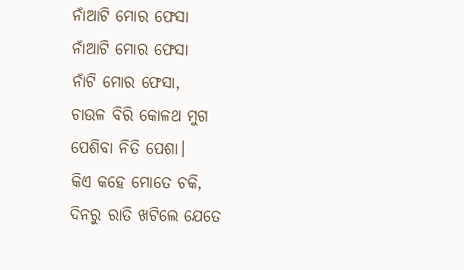ନାଁଆଟି ମୋର ଫେସା
ନାଁଆଟି ମୋର ଫେସା
ନାଁଟି ମୋର ଫେସା,
ଚାଉଳ ବିରି କୋଳଥ ମୁଗ
ପେଶିବା ନିତି ପେଶା।
କିଏ କହେ ମୋତେ ଚକି,
ଦିନରୁ ରାତି ଖଟିଲେ ଯେତେ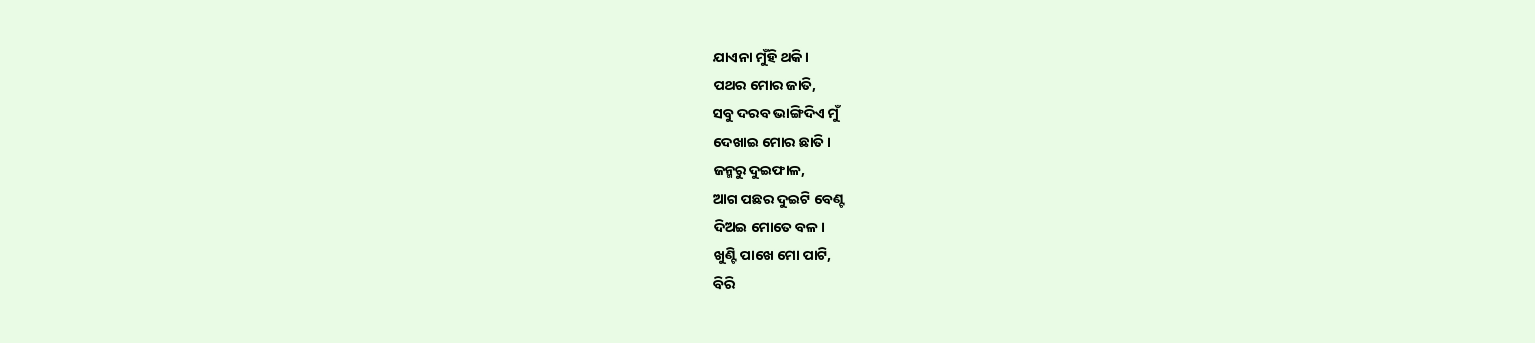ଯାଏନା ମୁଁହି ଥକି।
ପଥର ମୋର ଜାତି,
ସବୁ ଦରବ ଭାଙ୍ଗିଦିଏ ମୁଁ
ଦେଖାଇ ମୋର ଛାତି।
ଜନ୍ମରୁ ଦୁଇଫାଳ,
ଆଗ ପଛର ଦୁଇଟି ବେଣ୍ଟ
ଦିଅଇ ମୋତେ ବଳ।
ଖୁଣ୍ଟି ପାଖେ ମୋ ପାଟି,
ବିରି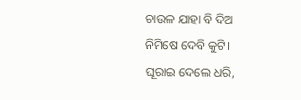ଚାଉଳ ଯାହା ବି ଦିଅ
ନିମିଷେ ଦେବି କୁଟି।
ଘୂରାଇ ଦେଲେ ଧରି,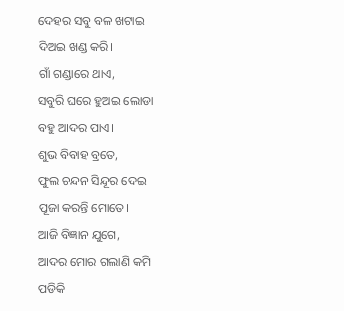ଦେହର ସବୁ ବଳ ଖଟାଇ
ଦିଅଇ ଖଣ୍ଡ କରି।
ଗାଁ ଗଣ୍ଡାରେ ଥାଏ,
ସବୁରି ଘରେ ହୁଅଇ ଲୋଡା
ବହୁ ଆଦର ପାଏ।
ଶୁଭ ବିବାହ ବ୍ରତେ,
ଫୁଲ ଚନ୍ଦନ ସିନ୍ଦୂର ଦେଇ
ପୂଜା କରନ୍ତି ମୋତେ।
ଆଜି ବିଜ୍ଞାନ ଯୁଗେ,
ଆଦର ମୋର ଗଲାଣି କମି
ପଡିକି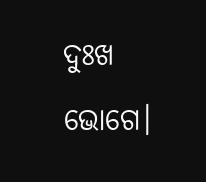ଦୁଃଖ ଭୋଗେ।